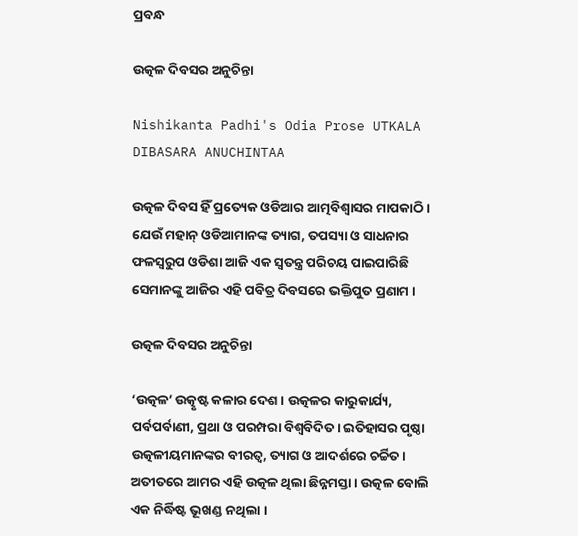ପ୍ରବନ୍ଧ

ଉତ୍କଳ ଦିବସର ଅନୁଚିନ୍ତା

Nishikanta Padhi's Odia Prose UTKALA DIBASARA ANUCHINTAA

ଉତ୍କଳ ଦିବସ ହିଁ ପ୍ରତ୍ୟେକ ଓଡିଆର ଆତ୍ମବିଶ୍ୱାସର ମାପକାଠି । ଯେଉଁ ମହାନ୍ ଓଡିଆମାନଙ୍କ ତ୍ୟାଗ, ତପସ୍ୟା ଓ ସାଧନାର ଫଳସ୍ୱରୁପ ଓଡିଶା ଆଜି ଏକ ସ୍ୱତନ୍ତ୍ର ପରିଚୟ ପାଇପାରିଛି ସେମାନଙ୍କୁ ଆଜିର ଏହି ପବିତ୍ର ଦିବସରେ ଭକ୍ତିପୁତ ପ୍ରଣାମ ।

ଉତ୍କଳ ଦିବସର ଅନୁଚିନ୍ତା

‘ଉତ୍କଳ’ ଉତ୍କୃଷ୍ଟ କଳାର ଦେଶ । ଉତ୍କଳର କାରୁକାର୍ଯ୍ୟ, ପର୍ବପର୍ବାଣୀ, ପ୍ରଥା ଓ ପରମ୍ପରା ବିଶ୍ୱବିଦିତ । ଇତିହାସର ପୃଷ୍ଠା ଉତ୍କଳୀୟମାନଙ୍କର ବୀରତ୍ୱ, ତ୍ୟାଗ ଓ ଆଦର୍ଶରେ ଚର୍ଚ୍ଚିତ । ଅତୀତରେ ଆମର ଏହି ଉତ୍କଳ ଥିଲା ଛିନ୍ନମସ୍ତା । ଉତ୍କଳ ବୋଲି ଏକ ନିର୍ଦ୍ଧିଷ୍ଟ ଭୂଖଣ୍ଡ ନଥିଲା ।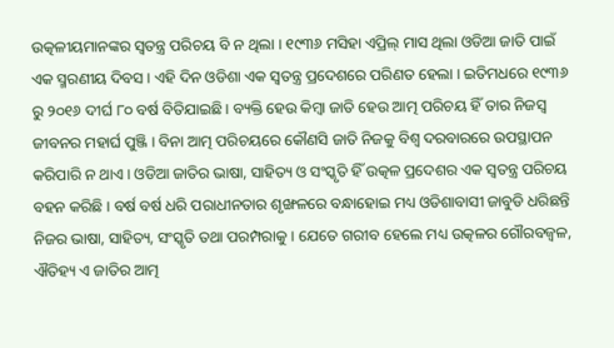ଉତ୍କଳୀୟମାନଙ୍କର ସ୍ୱତନ୍ତ୍ର ପରିଚୟ ବି ନ ଥିଲା । ୧୯୩୬ ମସିହା ଏପ୍ରିଲ୍ ମାସ ଥିଲା ଓଡିଆ ଜାତି ପାଇଁ ଏକ ସ୍ମରଣୀୟ ଦିବସ । ଏହି ଦିନ ଓଡିଶା ଏକ ସ୍ୱତନ୍ତ୍ର ପ୍ରଦେଶରେ ପରିଣତ ହେଲା । ଇତିମଧରେ ୧୯୩୬ ରୁ ୨୦୧୬ ଦୀର୍ଘ ୮୦ ବର୍ଷ ବିତିଯାଇଛି । ବ୍ୟକ୍ତି ହେଉ କିମ୍ବା ଜାତି ହେଉ ଆତ୍ମ ପରିଚୟ ହିଁ ତାର ନିଜସ୍ୱ ଜୀବନର ମହାର୍ଘ ପୁଞ୍ଜି । ବିନା ଆତ୍ମ ପରିଚୟରେ କୌଣସି ଜାତି ନିଜକୁ ବିଶ୍ୱ ଦରବାରରେ ଉପସ୍ଥାପନ କରିପାରି ନ ଥାଏ । ଓଡିଆ ଜାତିର ଭାଷା, ସାହିତ୍ୟ ଓ ସଂସ୍କୃତି ହିଁ ଉତ୍କଳ ପ୍ରଦେଶର ଏକ ସ୍ୱତନ୍ତ୍ର ପରିଚୟ ବହନ କରିଛି । ବର୍ଷ ବର୍ଷ ଧରି ପରାଧୀନତାର ଶୃଙ୍ଖଳରେ ବନ୍ଧାହୋଇ ମଧ୍ୟ ଓଡିଶାବାସୀ ଜାବୁଡି ଧରିଛନ୍ତି ନିଜର ଭାଷା, ସାହିତ୍ୟ, ସଂସ୍କୃତି ତଥା ପରମ୍ପରାକୁ । ଯେତେ ଗରୀବ ହେଲେ ମଧ୍ୟ ଉତ୍କଳର ଗୌରବଜ୍ୱଳ, ଐତିହ୍ୟ ଏ ଜାତିର ଆତ୍ମ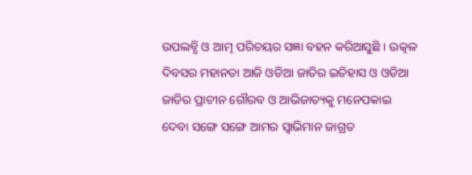ଉପଲବ୍ଧି ଓ ଆତ୍ମ ପରିଚୟର ସଜ୍ଞା ବହନ କରିଆସୁଛି । ଉତ୍କଳ ଦିବସର ମହାନତା ଆଜି ଓଡିଆ ଜାତିର ଇତିହାସ ଓ ଓଡିଆ ଜାତିର ପ୍ରାଚୀନ ଗୌରବ ଓ ଆଭିଜାତ୍ୟକୁ ମନେପକାଇ ଦେବା ସଙ୍ଗେ ସଙ୍ଗେ ଆମର ସ୍ୱାଭିମାନ ଜାଗ୍ରତ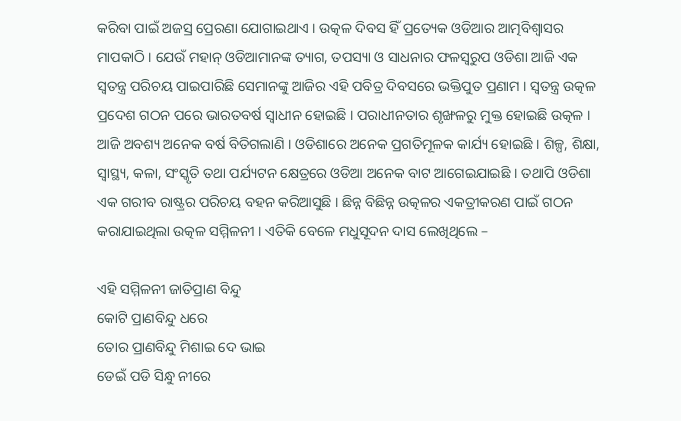କରିବା ପାଇଁ ଅଜସ୍ର ପ୍ରେରଣା ଯୋଗାଇଥାଏ । ଉତ୍କଳ ଦିବସ ହିଁ ପ୍ରତ୍ୟେକ ଓଡିଆର ଆତ୍ମବିଶ୍ୱାସର ମାପକାଠି । ଯେଉଁ ମହାନ୍ ଓଡିଆମାନଙ୍କ ତ୍ୟାଗ, ତପସ୍ୟା ଓ ସାଧନାର ଫଳସ୍ୱରୁପ ଓଡିଶା ଆଜି ଏକ ସ୍ୱତନ୍ତ୍ର ପରିଚୟ ପାଇପାରିଛି ସେମାନଙ୍କୁ ଆଜିର ଏହି ପବିତ୍ର ଦିବସରେ ଭକ୍ତିପୁତ ପ୍ରଣାମ । ସ୍ୱତନ୍ତ୍ର ଉତ୍କଳ ପ୍ରଦେଶ ଗଠନ ପରେ ଭାରତବର୍ଷ ସ୍ୱାଧୀନ ହୋଇଛି । ପରାଧୀନତାର ଶୃଙ୍ଖଳରୁ ମୁକ୍ତ ହୋଇଛି ଉତ୍କଳ । ଆଜି ଅବଶ୍ୟ ଅନେକ ବର୍ଷ ବିତିଗଲାଣି । ଓଡିଶାରେ ଅନେକ ପ୍ରଗତିମୂଳକ କାର୍ଯ୍ୟ ହୋଇଛି । ଶିଳ୍ପ, ଶିକ୍ଷା, ସ୍ୱାସ୍ଥ୍ୟ, କଳା, ସଂସ୍କୃତି ତଥା ପର୍ଯ୍ୟଟନ କ୍ଷେତ୍ରରେ ଓଡିଆ ଅନେକ ବାଟ ଆଗେଇଯାଇଛି । ତଥାପି ଓଡିଶା ଏକ ଗରୀବ ରାଷ୍ଟ୍ରର ପରିଚୟ ବହନ କରିଆସୁଛି । ଛିନ୍ନ ବିଛିନ୍ନ ଉତ୍କଳର ଏକତ୍ରୀକରଣ ପାଇଁ ଗଠନ କରାଯାଇଥିଲା ଉତ୍କଳ ସମ୍ମିଳନୀ । ଏତିକି ବେଳେ ମଧୁସୂଦନ ଦାସ ଲେଖିଥିଲେ –

ଏହି ସମ୍ମିଳନୀ ଜାତିପ୍ରାଣ ବିନ୍ଦୁ
କୋଟି ପ୍ରାଣବିନ୍ଦୁ ଧରେ
ତୋର ପ୍ରାଣବିନ୍ଦୁ ମିଶାଇ ଦେ ଭାଇ
ଡେଇଁ ପଡି ସିନ୍ଧୁ ନୀରେ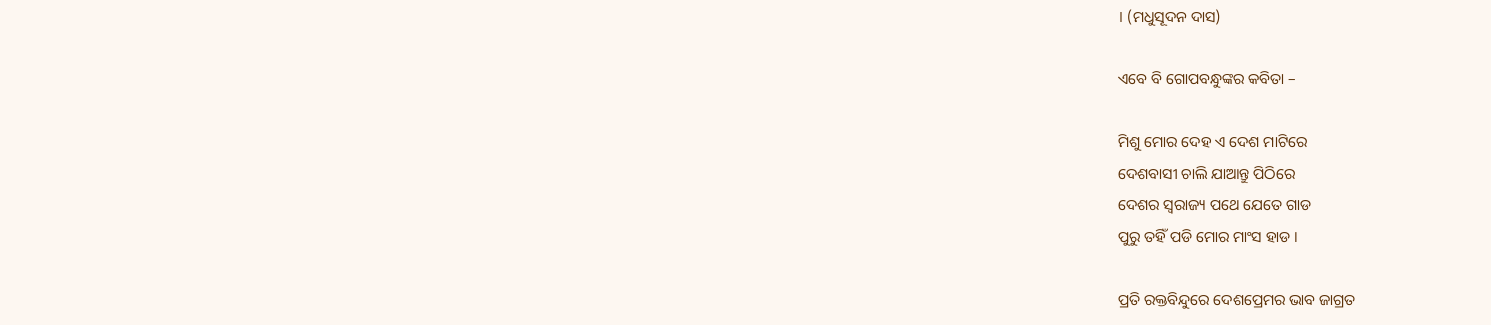। (ମଧୁସୂଦନ ଦାସ)

ଏବେ ବି ଗୋପବନ୍ଧୁଙ୍କର କବିତା –

ମିଶୁ ମୋର ଦେହ ଏ ଦେଶ ମାଟିରେ
ଦେଶବାସୀ ଚାଲି ଯାଆନ୍ତୁ ପିଠିରେ
ଦେଶର ସ୍ୱରାଜ୍ୟ ପଥେ ଯେତେ ଗାଡ
ପୁରୁ ତହିଁ ପଡି ମୋର ମାଂସ ହାଡ ।

ପ୍ରତି ରକ୍ତବିନ୍ଦୁରେ ଦେଶପ୍ରେମର ଭାବ ଜାଗ୍ରତ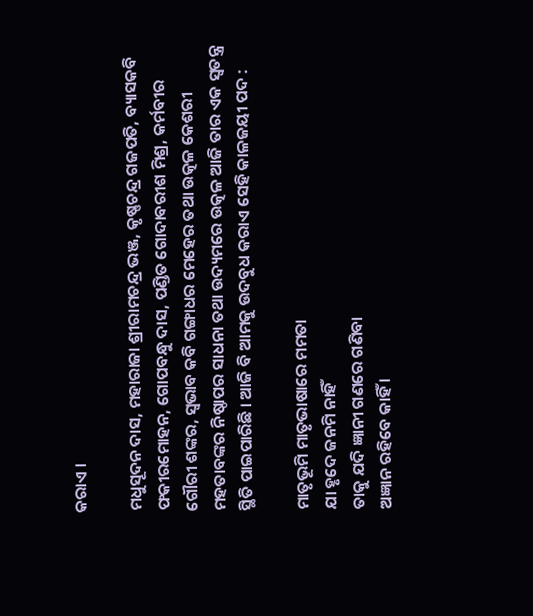କରାଏ ।

ମଧୁସୂଦନ ଦାସ, ମହାରାଜା ଶ୍ରୀରାମଚନ୍ଦ୍ର ଭଞ୍ଜ, କୃଷ୍ଣଚନ୍ଦ୍ର ଗଜପତି, ବ୍ୟାସକବି ଫକୀରମୋହନ, ଗୋପବନ୍ଧୁ ଦାସ, ପଣ୍ଡିତ ଗୋଦାବରୀଶ ମିଶ୍ର, କର୍ମବୀର ଗୌରୀ ଶଙ୍କର, ସ୍ୱଭାବ କବି ଗଙ୍ଗାଧର ମେହେର ତଥା ଉତ୍କଳ କେଶରୀ ମହତାବଙ୍କର ନିଷ୍ଠାପର ସାଧନା ତଥା ଉଦ୍ୟମରେ ଉତ୍କଳ ଆଜି ତାର ଏକ ସ୍ୱତନ୍ତ୍ର ସ୍ଥିତି ପାଇପାରିଛି । ଆଜି ବି ଆମକୁ ଉଦବୁଧ କରାଏ ସେହି କାଳଜୟୀ ପଦ :

ମାତୃଭୂମି ମାତୃଭାଷାରେ ମମତା
ଯା ହୃଦେ ଜନମି ନାହିଁ
ତାକୁ ଯଦି ଜ୍ଞାନୀ ଗଣରେ ଗଣିବା
ଅଜ୍ଞାନ ରହିବେ କାହିଁ ।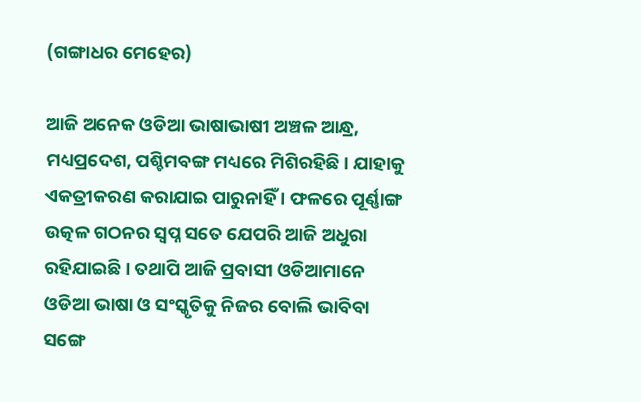(ଗଙ୍ଗାଧର ମେହେର)

ଆଜି ଅନେକ ଓଡିଆ ଭାଷାଭାଷୀ ଅଞ୍ଚଳ ଆନ୍ଧ୍ର, ମଧ୍ୟପ୍ରଦେଶ, ପଶ୍ଚିମବଙ୍ଗ ମଧ୍ୟରେ ମିଶିରହିଛି । ଯାହାକୁ ଏକତ୍ରୀକରଣ କରାଯାଇ ପାରୁନାହିଁ । ଫଳରେ ପୂର୍ଣ୍ଣାଙ୍ଗ ଉତ୍କଳ ଗଠନର ସ୍ୱପ୍ନ ସତେ ଯେପରି ଆଜି ଅଧୁରା ରହିଯାଇଛି । ତଥାପି ଆଜି ପ୍ରବାସୀ ଓଡିଆମାନେ ଓଡିଆ ଭାଷା ଓ ସଂସ୍କୃତିକୁ ନିଜର ବୋଲି ଭାବିବା ସଙ୍ଗେ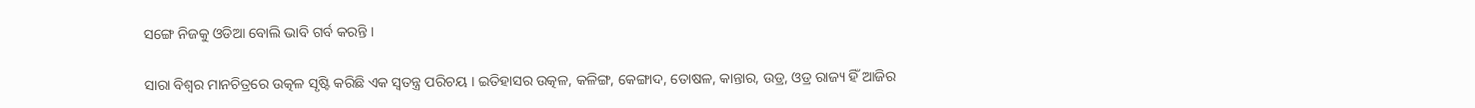ସଙ୍ଗେ ନିଜକୁ ଓଡିଆ ବୋଲି ଭାବି ଗର୍ବ କରନ୍ତି ।

ସାରା ବିଶ୍ୱର ମାନଚିତ୍ରରେ ଉତ୍କଳ ସୃଷ୍ଟି କରିଛି ଏକ ସ୍ୱତନ୍ତ୍ର ପରିଚୟ । ଇତିହାସର ଉତ୍କଳ, କଳିଙ୍ଗ, କେଙ୍ଗାଦ, ତୋଷଳ, କାନ୍ତାର, ଉଡ୍ର, ଓଡ୍ର ରାଜ୍ୟ ହିଁ ଆଜିର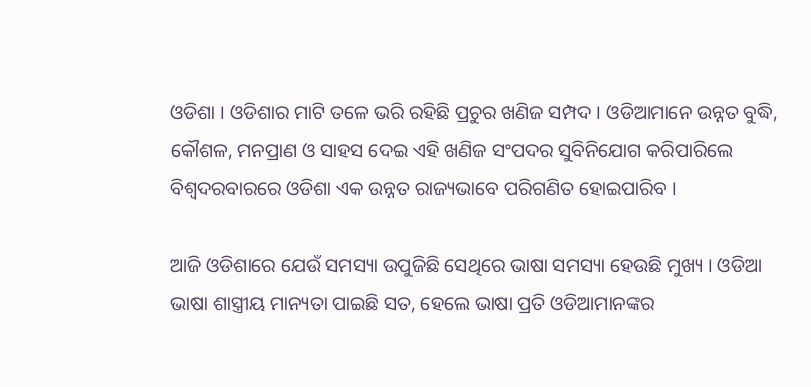ଓଡିଶା । ଓଡିଶାର ମାଟି ତଳେ ଭରି ରହିଛି ପ୍ରଚୁର ଖଣିଜ ସମ୍ପଦ । ଓଡିଆମାନେ ଉନ୍ନତ ବୁଦ୍ଧି, କୌଶଳ, ମନପ୍ରାଣ ଓ ସାହସ ଦେଇ ଏହି ଖଣିଜ ସଂପଦର ସୁବିନିଯୋଗ କରିପାରିଲେ ବିଶ୍ୱଦରବାରରେ ଓଡିଶା ଏକ ଉନ୍ନତ ରାଜ୍ୟଭାବେ ପରିଗଣିତ ହୋଇପାରିବ ।

ଆଜି ଓଡିଶାରେ ଯେଉଁ ସମସ୍ୟା ଉପୁଜିଛି ସେଥିରେ ଭାଷା ସମସ୍ୟା ହେଉଛି ମୁଖ୍ୟ । ଓଡିଆ ଭାଷା ଶାସ୍ତ୍ରୀୟ ମାନ୍ୟତା ପାଇଛି ସତ, ହେଲେ ଭାଷା ପ୍ରତି ଓଡିଆମାନଙ୍କର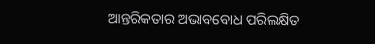ଆନ୍ତରିକତାର ଅଭାବବୋଧ ପରିଲକ୍ଷିତ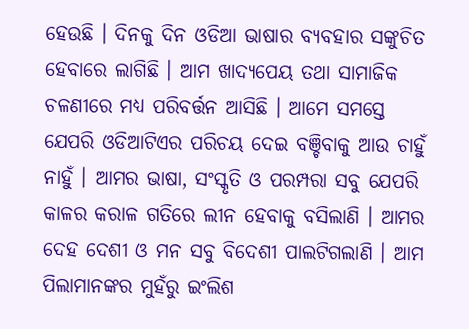ହେଉଛି । ଦିନକୁ ଦିନ ଓଡିଆ ଭାଷାର ବ୍ୟବହାର ସଙ୍କୁଚିତ ହେବାରେ ଲାଗିଛି । ଆମ ଖାଦ୍ୟପେୟ ତଥା ସାମାଜିକ ଚଳଣୀରେ ମଧ୍ୟ ପରିବର୍ତ୍ତନ ଆସିଛି । ଆମେ ସମସ୍ତେ ଯେପରି ଓଡିଆଟିଏର ପରିଚୟ ଦେଇ ବଞ୍ଚିବାକୁ ଆଉ ଚାହୁଁ ନାହୁଁ । ଆମର ଭାଷା, ସଂସ୍କୃତି ଓ ପରମ୍ପରା ସବୁ ଯେପରି କାଳର କରାଳ ଗତିରେ ଲୀନ ହେବାକୁ ବସିଲାଣି । ଆମର ଦେହ ଦେଶୀ ଓ ମନ ସବୁ ବିଦେଶୀ ପାଲଟିଗଲାଣି । ଆମ ପିଲାମାନଙ୍କର ମୁହଁରୁ ଇଂଲିଶ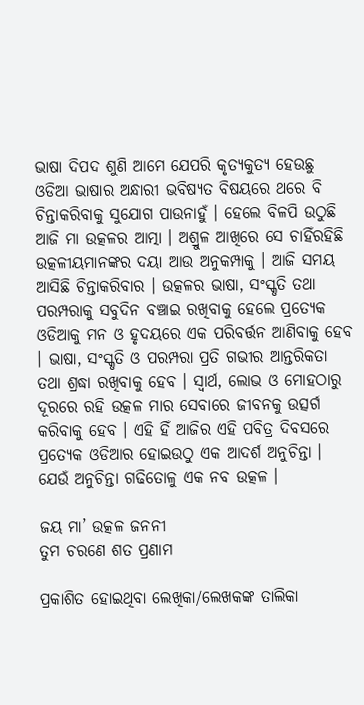ଭାଷା ଦିପଦ ଶୁଣି ଆମେ ଯେପରି କୃତ୍ୟକୁତ୍ୟ ହେଉଛୁ ଓଡିଆ ଭାଷାର ଅନ୍ଧାରୀ ଭବିଷ୍ୟତ ବିଷୟରେ ଥରେ ବି ଚିନ୍ତାକରିବାକୁ ସୁଯୋଗ ପାଉନାହୁଁ । ହେଲେ ବିଳପି ଉଠୁଛି ଆଜି ମା ଉତ୍କଳର ଆତ୍ମା । ଅଶ୍ରୁଳ ଆଖିରେ ସେ ଚାହିଁରହିଛି ଉତ୍କଳୀୟମାନଙ୍କର ଦୟା ଆଉ ଅନୁକମ୍ପାକୁ । ଆଜି ସମୟ ଆସିଛି ଚିନ୍ତାକରିବାର । ଉତ୍କଳର ଭାଷା, ସଂସ୍କୃତି ତଥା ପରମ୍ପରାକୁ ସବୁଦିନ ବଞ୍ଚାଇ ରଖିବାକୁ ହେଲେ ପ୍ରତ୍ୟେକ ଓଡିଆକୁ ମନ ଓ ହୃଦୟରେ ଏକ ପରିବର୍ତ୍ତନ ଆଣିବାକୁ ହେବ । ଭାଷା, ସଂସ୍କୃତି ଓ ପରମ୍ପରା ପ୍ରତି ଗଭୀର ଆନ୍ତରିକତା ତଥା ଶ୍ରଦ୍ଧା ରଖିବାକୁ ହେବ । ସ୍ୱାର୍ଥ, ଲୋଭ ଓ ମୋହଠାରୁ ଦୂରରେ ରହି ଉତ୍କଳ ମାର ସେବାରେ ଜୀବନକୁ ଉତ୍ସର୍ଗ କରିବାକୁ ହେବ । ଏହି ହିଁ ଆଜିର ଏହି ପବିତ୍ର ଦିବସରେ ପ୍ରତ୍ୟେକ ଓଡିଆର ହୋଇଉଠୁ ଏକ ଆଦର୍ଶ ଅନୁଚିନ୍ତା । ଯେଉଁ ଅନୁଚିନ୍ତା ଗଢିତୋଳୁ ଏକ ନବ ଉତ୍କଳ ।

ଜୟ ମା’ ଉତ୍କଳ ଜନନୀ
ତୁମ ଚରଣେ ଶତ ପ୍ରଣାମ

ପ୍ରକାଶିତ ହୋଇଥିବା ଲେଖିକା/ଲେଖକଙ୍କ ତାଲିକା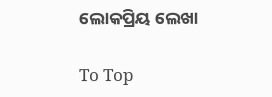ଲୋକପ୍ରିୟ ଲେଖା

To Top